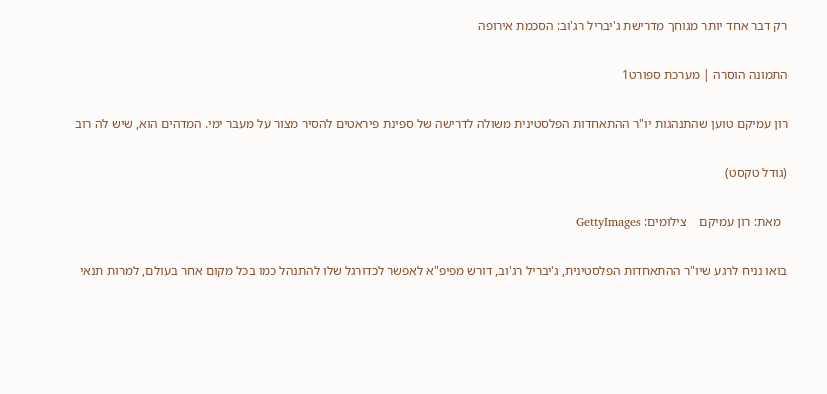רק דבר אחד יותר מגוחך מדרישת ג'יבריל רג'וב: הסכמת אירופה

התמונה הוסרה | מערכת ספורט1

רון עמיקם טוען שהתנהגות יו"ר ההתאחדות הפלסטינית משולה לדרישה של ספינת פיראטים להסיר מצור על מעבר ימי. המדהים הוא, שיש לה רוב

(גודל טקסט)

  מאת: רון עמיקם    צילומים: GettyImages

בואו נניח לרגע שיו"ר ההתאחדות הפלסטינית, ג'יבריל רג'וב, דורש מפיפ"א לאפשר לכדורגל שלו להתנהל כמו בכל מקום אחר בעולם, למרות תנאי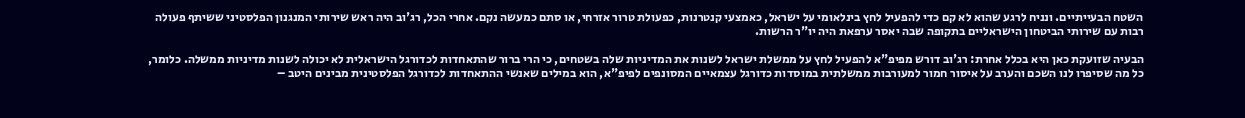השטח הבעייתיים. ונניח לרגע שהוא לא קם כדי להפעיל לחץ בינלאומי על ישראל, כאמצעי קנטרנות, כפעולת טרור אזרחי, או סתם כמעשה נקם. אחרי הכל, רג'וב היה ראש שירותי המנגנון הפלסטיני ששיתף פעולה רבות עם שירותי הביטחון הישראליים בתקופה שבה יאסר ערפאת היה יו"ר הרשות.

הבעיה שזועקת כאן היא בכלל אחרת: רג'וב דורש מפיפ"א להפעיל לחץ על ממשלת ישראל לשנות את המדיניות שלה בשטחים, כי הרי ברור שהתאחדות לכדורגל הישראלית לא יכולה לשנות מדיניות ממשלה. כלומר, כל מה שסיפרו לנו השכם והערב על איסור חמור למעורבות ממשלתית במוסדות כדורגל עצמאיים המסונפים לפיפ"א, הוא במילים שאנשי ההתאחדות לכדורגל הפלסטינית מבינים היטב –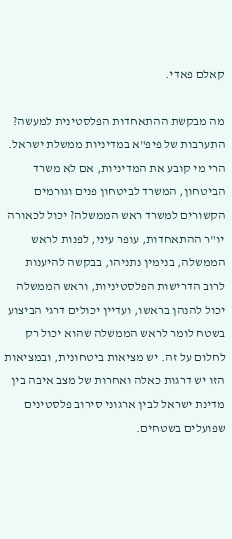קאלם פאדי.

מה מבקשת ההתאחדות הפלסטינית למעשה? התערבות של פיפ"א במדיניות ממשלת ישראל. הרי מי קובע את המדיניות, אם לא משרד הביטחון, המשרד לביטחון פנים וגורמים הקשורים למשרד ראש הממשלה? יכול לכאורה יו"ר ההתאחדות, עופר עיני, לפנות לראש הממשלה, בנימין נתניהו, בבקשה להיענות לרוב הדרישות הפלסטיניות, וראש הממשלה יכול להנהן בראשו, ועדיין יכולים דרגי הביצוע בשטח לומר לראש הממשלה שהוא יכול רק לחלום על זה. יש מציאות ביטחונית, ובמציאות הזו יש דרגות כאלה ואחרות של מצב איבה בין מדינת ישראל לבין ארגוני סירוב פלסטינים שפועלים בשטחים.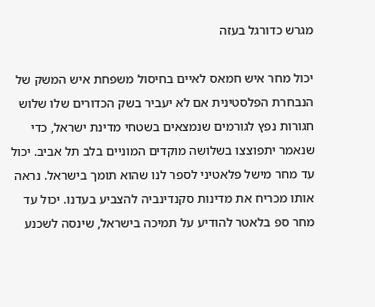מגרש כדורגל בעזה

יכול מחר איש חמאס לאיים בחיסול משפחת איש המשק של הנבחרת הפלסטינית אם לא יעביר בשק הכדורים שלו שלוש חגורות נפץ לגורמים שנמצאים בשטחי מדינת ישראל, כדי שנאמר יתפוצצו בשלושה מוקדים המוניים בלב תל אביב. יכול עד מחר מישל פלאטיני לספר לנו שהוא תומך בישראל. נראה אותו מכריח את מדינות סקנדינביה להצביע בעדנו. יכול עד מחר ספ בלאטר להודיע על תמיכה בישראל, שינסה לשכנע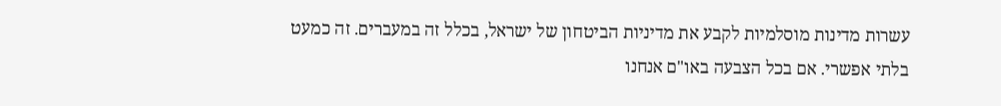עשרות מדינות מוסלמיות לקבע את מדיניות הביטחון של ישראל, בכלל זה במעברים. זה כמעט בלתי אפשרי. אם בכל הצבעה באו"ם אנחנו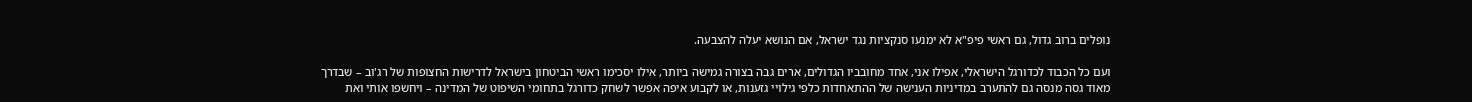נופלים ברוב גדול, גם ראשי פיפ"א לא ימנעו סנקציות נגד ישראל, אם הנושא יעלה להצבעה.

ועם כל הכבוד לכדורגל הישראלי, אפילו אני, אחד מחובביו הגדולים, ארים גבה בצורה גמישה ביותר, אילו יסכימו ראשי הביטחון בישראל לדרישות החצופות של רג'וב – שבדרך מאוד גסה מנסה גם להתערב במדיניות הענישה של ההתאחדות כלפי גילויי גזענות, או לקבוע איפה אפשר לשחק כדורגל בתחומי השיפוט של המדינה – ויחשפו אותי ואת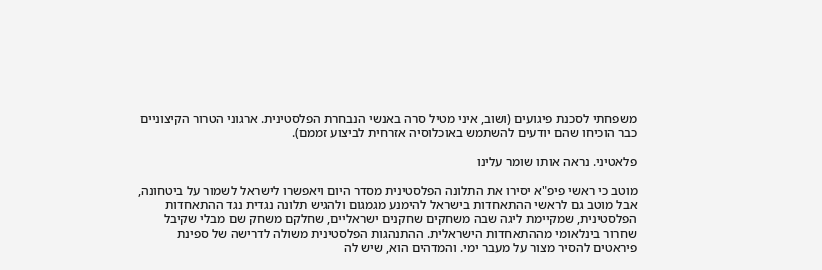משפחתי לסכנת פיגועים (ושוב, איני מטיל סרה באנשי הנבחרת הפלסטינית. ארגוני הטרור הקיצוניים כבר הוכיחו שהם יודעים להשתמש באוכלוסיה אזרחית לביצוע זממם).

פלאטיני. נראה אותו שומר עלינו

מוטב כי ראשי פיפ"א יסירו את התלונה הפלסטינית מסדר היום ויאפשרו לישראל לשמור על ביטחונה, אבל מוטב גם לראשי ההתאחדות בישראל להימנע מגמגום ולהגיש תלונה נגדית נגד ההתאחדות הפלסטינית, שמקיימת ליגה שבה משחקים שחקנים ישראליים, שחלקם משחק שם מבלי שקיבל שחרור בינלאומי מההתאחדות הישראלית. ההתנהגות הפלסטינית משולה לדרישה של ספינת פיראטים להסיר מצור על מעבר ימי. והמדהים הוא, שיש לה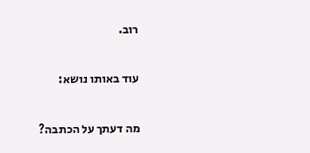רוב.

עוד באותו נושא:

מה דעתך על הכתבה?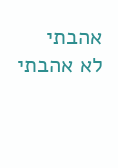אהבתי
לא אהבתי